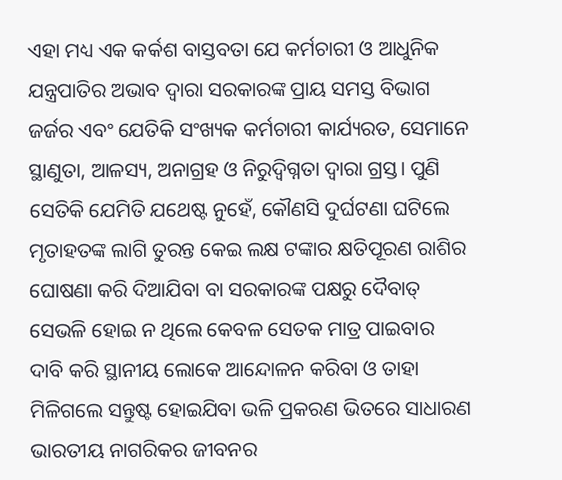ଏହା ମଧ୍ୟ ଏକ କର୍କଶ ବାସ୍ତବତା ଯେ କର୍ମଚାରୀ ଓ ଆଧୁନିକ ଯନ୍ତ୍ରପାତିର ଅଭାବ ଦ୍ବାରା ସରକାରଙ୍କ ପ୍ରାୟ ସମସ୍ତ ବିଭାଗ ଜର୍ଜର ଏବଂ ଯେତିକି ସଂଖ୍ୟକ କର୍ମଚାରୀ କାର୍ଯ୍ୟରତ, ସେମାନେ ସ୍ଥାଣୁତା, ଆଳସ୍ୟ, ଅନାଗ୍ରହ ଓ ନିରୁଦ୍ବିଗ୍ନତା ଦ୍ବାରା ଗ୍ରସ୍ତ। ପୁଣି ସେତିକି ଯେମିତି ଯଥେଷ୍ଟ ନୁହେଁ, କୌଣସି ଦୁର୍ଘଟଣା ଘଟିଲେ ମୃତାହତଙ୍କ ଲାଗି ତୁରନ୍ତ କେଇ ଲକ୍ଷ ଟଙ୍କାର କ୍ଷତିପୂରଣ ରାଶିର ଘୋଷଣା କରି ଦିଆଯିବା ବା ସରକାରଙ୍କ ପକ୍ଷରୁ ଦୈବାତ୍ ସେଭଳି ହୋଇ ନ ଥିଲେ କେବଳ ସେତକ ମାତ୍ର ପାଇବାର ଦାବି କରି ସ୍ଥାନୀୟ ଲୋକେ ଆନ୍ଦୋଳନ କରିବା ଓ ତାହା ମିଳିଗଲେ ସନ୍ତୁଷ୍ଟ ହୋଇଯିବା ଭଳି ପ୍ରକରଣ ଭିତରେ ସାଧାରଣ ଭାରତୀୟ ନାଗରିକର ଜୀବନର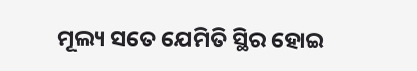ମୂଲ୍ୟ ସତେ ଯେମିତି ସ୍ଥିର ହୋଇ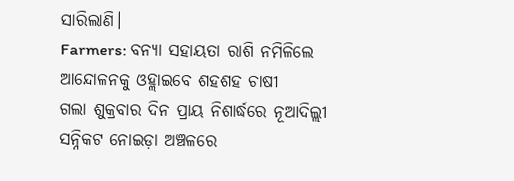ସାରିଲାଣି।
Farmers: ବନ୍ୟା ସହାୟତା ରାଶି ନମିଳିଲେ ଆନ୍ଦୋଳନକୁ ଓହ୍ଲାଇବେ ଶହଶହ ଚାଷୀ
ଗଲା ଶୁକ୍ରବାର ଦିନ ପ୍ରାୟ ନିଶାର୍ଦ୍ଧରେ ନୂଆଦିଲ୍ଲୀ ସନ୍ନିକଟ ନୋଇଡ଼ା ଅଞ୍ଚଳରେ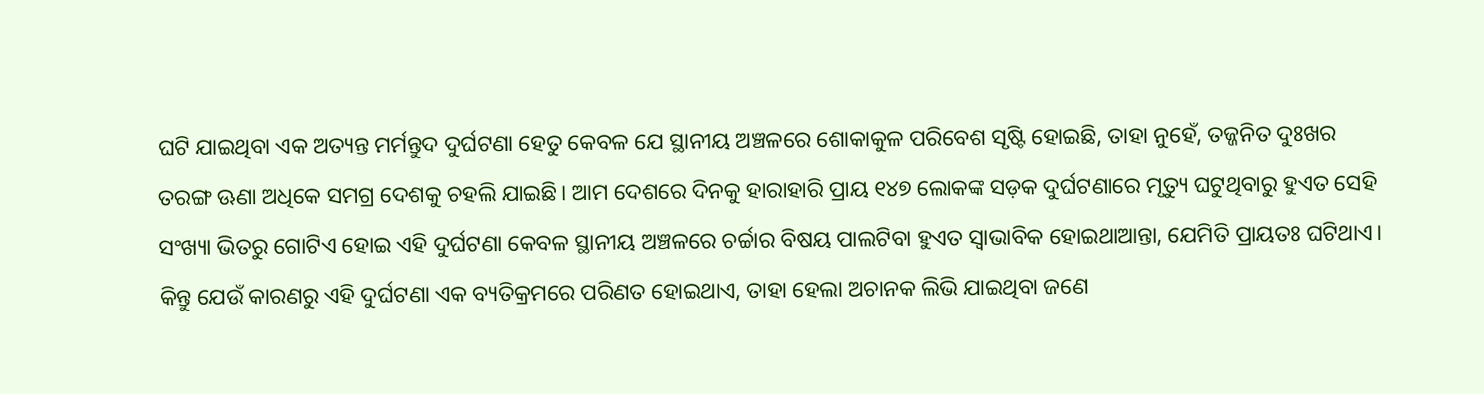ଘଟି ଯାଇଥିବା ଏକ ଅତ୍ୟନ୍ତ ମର୍ମନ୍ତୁଦ ଦୁର୍ଘଟଣା ହେତୁ କେବଳ ଯେ ସ୍ଥାନୀୟ ଅଞ୍ଚଳରେ ଶୋକାକୁଳ ପରିବେଶ ସୃଷ୍ଟି ହୋଇଛି, ତାହା ନୁହେଁ, ତଜ୍ଜନିତ ଦୁଃଖର ତରଙ୍ଗ ଊଣା ଅଧିକେ ସମଗ୍ର ଦେଶକୁ ଚହଲି ଯାଇଛି। ଆମ ଦେଶରେ ଦିନକୁ ହାରାହାରି ପ୍ରାୟ ୧୪୭ ଲୋକଙ୍କ ସଡ଼କ ଦୁର୍ଘଟଣାରେ ମୃତ୍ୟୁ ଘଟୁଥିବାରୁ ହୁଏତ ସେହି ସଂଖ୍ୟା ଭିତରୁ ଗୋଟିଏ ହୋଇ ଏହି ଦୁର୍ଘଟଣା କେବଳ ସ୍ଥାନୀୟ ଅଞ୍ଚଳରେ ଚର୍ଚ୍ଚାର ବିଷୟ ପାଲଟିବା ହୁଏତ ସ୍ବାଭାବିକ ହୋଇଥାଆନ୍ତା, ଯେମିତି ପ୍ରାୟତଃ ଘଟିଥାଏ। କିନ୍ତୁ ଯେଉଁ କାରଣରୁ ଏହି ଦୁର୍ଘଟଣା ଏକ ବ୍ୟତିକ୍ରମରେ ପରିଣତ ହୋଇଥାଏ, ତାହା ହେଲା ଅଚାନକ ଲିଭି ଯାଇଥିବା ଜଣେ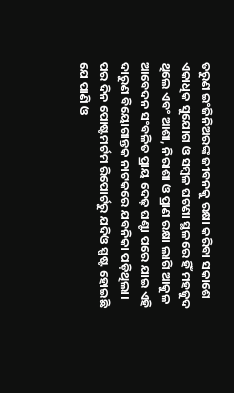ତରୁଣ ଇଂଜିନିଅରଙ୍କ ଜୀବନକୁ ରକ୍ଷା କରିବା ସକାଶେ ଏକାଧିକ ସୁଯୋଗ ଓ ସମ୍ବଳ ଘଟଣା ସ୍ଥଳରେ ହିଁ ମହଜୁଦ ଥିଲେ ଏବଂ ଆଶା, ନିରାଶା ଓ ପ୍ରାଣ ରକ୍ଷା ଲାଗି ଆକୁଳ ଆବେଦନ ସଂବଳିତ ପ୍ରାୟ ଦେଢ଼ ଘଣ୍ଟା ପରେ ଯାଇ ଏହି ଦାରୁଣ ବିୟୋଗାନ୍ତକ ନାଟକରେ ଯବନିକା ପଡ଼ିଥିଲା। ପର ଦିନ ପୋଷ୍ଟମର୍ଟମ ରିପୋର୍ଟରୁ ଯଦିଓ ସ୍ପଷ୍ଟ ହୋଇଛି ଯେ ପାଣି ଓ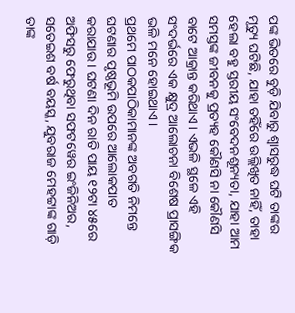ପଙ୍କ ଭିତରେ ବୁଡ଼ି ଯିବାରୁ ଶ୍ବାସରୁଦ୍ଧ ଘଟି ତାଙ୍କର ମୃତ୍ୟୁ ଘଟିଛି, ଯାହା ତହିଁରେ ଉଲ୍ଲିଖିତ ନାହିଁ, ତାହା ହେଲା ବହୁ ସ୍ତରୀୟ ସଂବେଦନଶୂନ୍ୟତା, ଯାହା ଆମ ସମସ୍ତଙ୍କ ଜୀବନକୁ ପ୍ରତ୍ୟହ କୌଣସି ନା କୌଣସି ବାଟେ ଆକ୍ରାନ୍ତ କରିଥାଏ। ଏଭଳି ସ୍ଥଳେ ଏହି ସଂଦର୍ଭରେ ଏକ କ୍ଷୁଦ୍ର ଆଲୋଚନା ବିଶେଷ ପ୍ରାସଙ୍ଗିକ ଭଳି ମନେ ହୋଇଥାଏ।
ପ୍ରଥମେ ପାଠକପାଠିକାମାନଙ୍କ ଅବଗତି ନିମନ୍ତେ ଘଟଣାର ପୃଷ୍ଠଭୂମି ଉପରେ ଆଲୋକପାତ କରାଯାଉ। ଘଟଣା ଦିନ ରାତି ପାୟ ୧୨ଟା ୪୫ରେ ଅଫିସରୁ ଫେରୁଥିବା ସଫଟୱେର ଇଂଜିନିଅର, ସତେଇଶ ବର୍ଷ ବୟସ୍କ, ଯୁବରାଜ ମେହଟ୍ଟାଙ୍କ ଗାଡ଼ି ତାଙ୍କ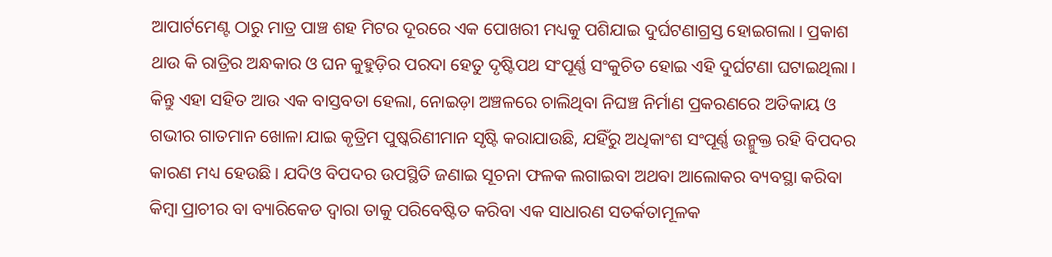ଆପାର୍ଟମେଣ୍ଟ ଠାରୁ ମାତ୍ର ପାଞ୍ଚ ଶହ ମିଟର ଦୂରରେ ଏକ ପୋଖରୀ ମଧ୍ୟକୁ ପଶିଯାଇ ଦୁର୍ଘଟଣାଗ୍ରସ୍ତ ହୋଇଗଲା। ପ୍ରକାଶ ଥାଉ କି ରାତ୍ରିର ଅନ୍ଧକାର ଓ ଘନ କୁହୁଡ଼ିର ପରଦା ହେତୁ ଦୃଷ୍ଟିପଥ ସଂପୂର୍ଣ୍ଣ ସଂକୁଚିତ ହୋଇ ଏହି ଦୁର୍ଘଟଣା ଘଟାଇଥିଲା। କିନ୍ତୁ ଏହା ସହିତ ଆଉ ଏକ ବାସ୍ତବତା ହେଲା, ନୋଇଡ଼ା ଅଞ୍ଚଳରେ ଚାଲିଥିବା ନିଘଞ୍ଚ ନିର୍ମାଣ ପ୍ରକରଣରେ ଅତିକାୟ ଓ ଗଭୀର ଗାତମାନ ଖୋଳା ଯାଇ କୃତ୍ରିମ ପୁଷ୍କରିଣୀମାନ ସୃଷ୍ଟି କରାଯାଉଛି, ଯହିଁରୁ ଅଧିକାଂଶ ସଂପୂର୍ଣ୍ଣ ଉନ୍ମୁକ୍ତ ରହି ବିପଦର କାରଣ ମଧ୍ୟ ହେଉଛି। ଯଦିଓ ବିପଦର ଉପସ୍ଥିତି ଜଣାଇ ସୂଚନା ଫଳକ ଲଗାଇବା ଅଥବା ଆଲୋକର ବ୍ୟବସ୍ଥା କରିବା କିମ୍ବା ପ୍ରାଚୀର ବା ବ୍ୟାରିକେଡ ଦ୍ବାରା ତାକୁ ପରିବେଷ୍ଟିତ କରିବା ଏକ ସାଧାରଣ ସତର୍କତାମୂଳକ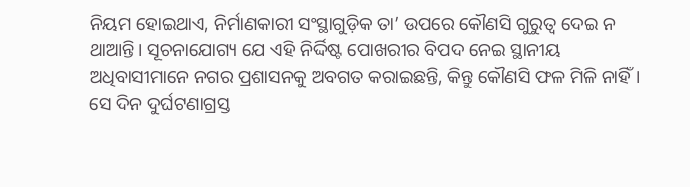ନିୟମ ହୋଇଥାଏ, ନିର୍ମାଣକାରୀ ସଂସ୍ଥାଗୁଡ଼ିକ ତା’ ଉପରେ କୌଣସି ଗୁରୁତ୍ବ ଦେଇ ନ ଥାଆନ୍ତି। ସୂଚନାଯୋଗ୍ୟ ଯେ ଏହି ନିର୍ଦ୍ଦିଷ୍ଟ ପୋଖରୀର ବିପଦ ନେଇ ସ୍ଥାନୀୟ ଅଧିବାସୀମାନେ ନଗର ପ୍ରଶାସନକୁ ଅବଗତ କରାଇଛନ୍ତି, କିନ୍ତୁ କୌଣସି ଫଳ ମିଳି ନାହିଁ। ସେ ଦିନ ଦୁର୍ଘଟଣାଗ୍ରସ୍ତ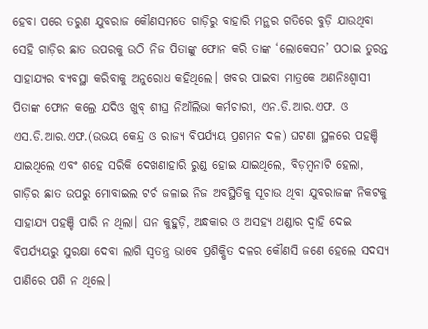ହେବା ପରେ ତରୁଣ ଯୁବରାଜ କୌଣସମତେ ଗାଡ଼ିରୁ ବାହାରି ମନ୍ଥର ଗତିରେ ବୁଡ଼ି ଯାଉଥିବା ସେହି ଗାଡ଼ିର ଛାତ ଉପରକୁ ଉଠି ନିଜ ପିତାଙ୍କୁ ଫୋନ କରି ତାଙ୍କ ‘ଲୋକେସନ’ ପଠାଇ ତୁରନ୍ତ ସାହାଯ୍ୟର ବ୍ୟବସ୍ଥା କରିବାକୁ ଅନୁରୋଧ କହିଥିଲେ। ଖବର ପାଇବା ମାତ୍ରକେ ଅଣନିଃଶ୍ବାସୀ ପିତାଙ୍କ ଫୋନ କଲ୍ରେ ଯଦିଓ ଖୁବ୍ ଶୀଘ୍ର ନିଆଁଲିଭା କର୍ମଚାରୀ, ଏନ.ଡି.ଆର.ଏଫ. ଓ ଏସ.ଡି.ଆର.ଏଫ.(ଉଭୟ କେନ୍ଦ୍ର ଓ ରାଜ୍ୟ ବିପର୍ଯ୍ୟୟ ପ୍ରଶମନ ଦଳ) ଘଟଣା ସ୍ଥଳରେ ପହଞ୍ଚି ଯାଇଥିଲେ ଏବଂ ଶହେ ସରିକି ଦେଖଣାହାରି ରୁଣ୍ଡ ହୋଇ ଯାଇଥିଲେ, ବିଡ଼ମ୍ବନାଟି ହେଲା, ଗାଡ଼ିର ଛାତ ଉପରୁ ମୋବାଇଲ ଟର୍ଚ ଜଳାଇ ନିଜ ଅବସ୍ଥିତିକୁ ସୂଚାଉ ଥିବା ଯୁବରାଜଙ୍କ ନିକଟକୁ ସାହାଯ୍ୟ ପହଞ୍ଚି ପାରି ନ ଥିଲା। ଘନ କୁହୁଡ଼ି, ଅନ୍ଧକାର ଓ ଅସହ୍ୟ ଥଣ୍ଡାର ଦ୍ବାହି ଦେଇ ବିପର୍ଯ୍ୟୟରୁ ସୁରକ୍ଷା ଦେବା ଲାଗି ସ୍ବତନ୍ତ୍ର ଭାବେ ପ୍ରଶିକ୍ଷିତ ଦଳର କୌଣସି ଜଣେ ହେଲେ ସଦସ୍ୟ ପାଣିରେ ପଶି ନ ଥିଲେ।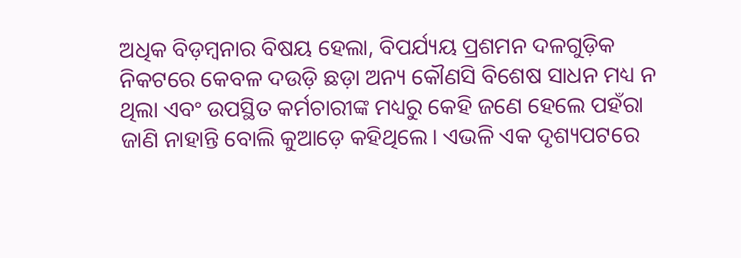ଅଧିକ ବିଡ଼ମ୍ବନାର ବିଷୟ ହେଲା, ବିପର୍ଯ୍ୟୟ ପ୍ରଶମନ ଦଳଗୁଡ଼ିକ ନିକଟରେ କେବଳ ଦଉଡ଼ି ଛଡ଼ା ଅନ୍ୟ କୌଣସି ବିଶେଷ ସାଧନ ମଧ୍ୟ ନ ଥିଲା ଏବଂ ଉପସ୍ଥିତ କର୍ମଚାରୀଙ୍କ ମଧ୍ୟରୁ କେହି ଜଣେ ହେଲେ ପହଁରା ଜାଣି ନାହାନ୍ତି ବୋଲି କୁଆଡ଼େ କହିଥିଲେ। ଏଭଳି ଏକ ଦୃଶ୍ୟପଟରେ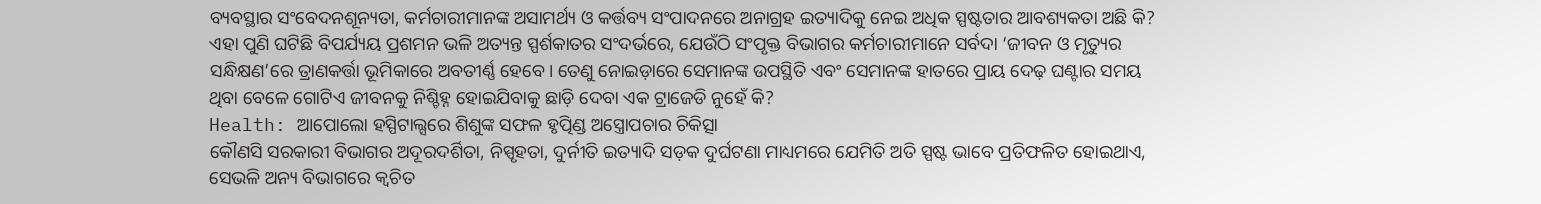ବ୍ୟବସ୍ଥାର ସଂବେଦନଶୂନ୍ୟତା, କର୍ମଚାରୀମାନଙ୍କ ଅସାମର୍ଥ୍ୟ ଓ କର୍ତ୍ତବ୍ୟ ସଂପାଦନରେ ଅନାଗ୍ରହ ଇତ୍ୟାଦିକୁ ନେଇ ଅଧିକ ସ୍ପଷ୍ଟତାର ଆବଶ୍ୟକତା ଅଛି କି? ଏହା ପୁଣି ଘଟିଛି ବିପର୍ଯ୍ୟୟ ପ୍ରଶମନ ଭଳି ଅତ୍ୟନ୍ତ ସ୍ପର୍ଶକାତର ସଂଦର୍ଭରେ, ଯେଉଁଠି ସଂପୃକ୍ତ ବିଭାଗର କର୍ମଚାରୀମାନେ ସର୍ବଦା ‘ଜୀବନ ଓ ମୃତ୍ୟୁର ସନ୍ଧିକ୍ଷଣ’ରେ ତ୍ରାଣକର୍ତ୍ତା ଭୂମିକାରେ ଅବତୀର୍ଣ୍ଣ ହେବେ। ତେଣୁ ନୋଇଡ଼ାରେ ସେମାନଙ୍କ ଉପସ୍ଥିତି ଏବଂ ସେମାନଙ୍କ ହାତରେ ପ୍ରାୟ ଦେଢ଼ ଘଣ୍ଟାର ସମୟ ଥିବା ବେଳେ ଗୋଟିଏ ଜୀବନକୁ ନିଶ୍ଚିହ୍ନ ହୋଇଯିବାକୁ ଛାଡ଼ି ଦେବା ଏକ ଟ୍ରାଜେଡି ନୁହେଁ କି?
Health: ଆପୋଲୋ ହସ୍ପିଟାଲ୍ସରେ ଶିଶୁଙ୍କ ସଫଳ ହୃତ୍ପିଣ୍ଡ ଅସ୍ତ୍ରୋପଚାର ଚିକିତ୍ସା
କୌଣସି ସରକାରୀ ବିଭାଗର ଅଦୂରଦର୍ଶିତା, ନିସ୍ପୃହତା, ଦୁର୍ନୀତି ଇତ୍ୟାଦି ସଡ଼କ ଦୁର୍ଘଟଣା ମାଧ୍ୟମରେ ଯେମିତି ଅତି ସ୍ପଷ୍ଟ ଭାବେ ପ୍ରତିଫଳିତ ହୋଇଥାଏ, ସେଭଳି ଅନ୍ୟ ବିଭାଗରେ କ୍ବଚିତ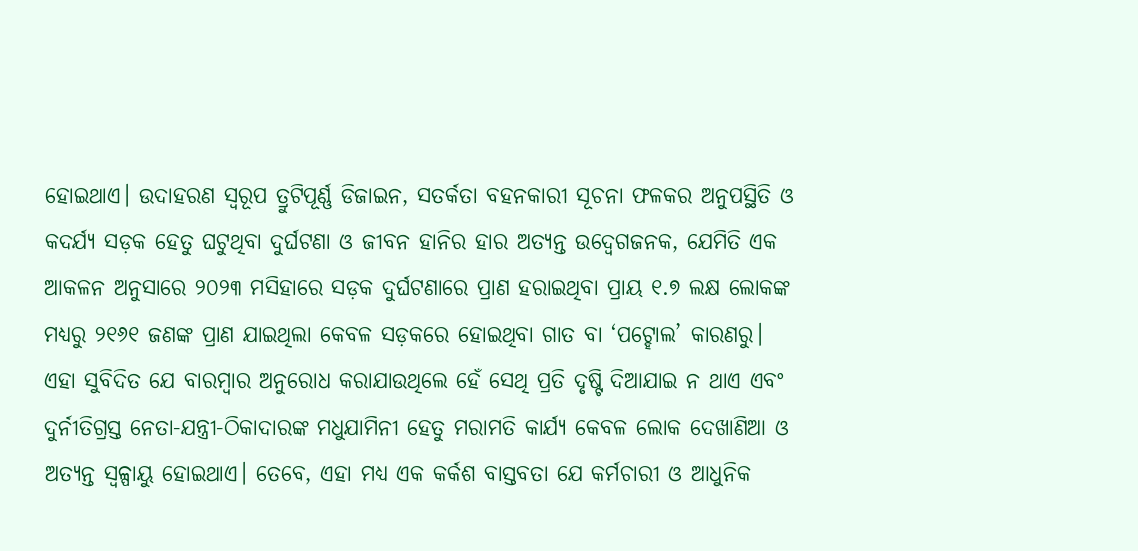ହୋଇଥାଏ। ଉଦାହରଣ ସ୍ବରୂପ ତ୍ରୁଟିପୂର୍ଣ୍ଣ ଡିଜାଇନ, ସତର୍କତା ବହନକାରୀ ସୂଚନା ଫଳକର ଅନୁପସ୍ଥିତି ଓ କଦର୍ଯ୍ୟ ସଡ଼କ ହେତୁ ଘଟୁଥିବା ଦୁର୍ଘଟଣା ଓ ଜୀବନ ହାନିର ହାର ଅତ୍ୟନ୍ତ ଉଦ୍ବେଗଜନକ, ଯେମିତି ଏକ ଆକଳନ ଅନୁସାରେ ୨୦୨୩ ମସିହାରେ ସଡ଼କ ଦୁର୍ଘଟଣାରେ ପ୍ରାଣ ହରାଇଥିବା ପ୍ରାୟ ୧.୭ ଲକ୍ଷ ଲୋକଙ୍କ ମଧ୍ୟରୁ ୨୧୬୧ ଜଣଙ୍କ ପ୍ରାଣ ଯାଇଥିଲା କେବଳ ସଡ଼କରେ ହୋଇଥିବା ଗାତ ବା ‘ପଟ୍ହୋଲ’ କାରଣରୁ। ଏହା ସୁବିଦିତ ଯେ ବାରମ୍ବାର ଅନୁରୋଧ କରାଯାଉଥିଲେ ହେଁ ସେଥି ପ୍ରତି ଦୃଷ୍ଟି ଦିଆଯାଇ ନ ଥାଏ ଏବଂ ଦୁର୍ନୀତିଗ୍ରସ୍ତ ନେତା-ଯନ୍ତ୍ରୀ-ଠିକାଦାରଙ୍କ ମଧୁଯାମିନୀ ହେତୁ ମରାମତି କାର୍ଯ୍ୟ କେବଳ ଲୋକ ଦେଖାଣିଆ ଓ ଅତ୍ୟନ୍ତ ସ୍ବଳ୍ପାୟୁ ହୋଇଥାଏ। ତେବେ, ଏହା ମଧ୍ୟ ଏକ କର୍କଶ ବାସ୍ତବତା ଯେ କର୍ମଚାରୀ ଓ ଆଧୁନିକ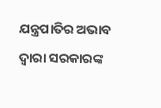ଯନ୍ତ୍ରପାତିର ଅଭାବ ଦ୍ବାରା ସରକାରଙ୍କ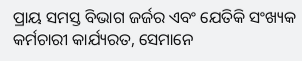ପ୍ରାୟ ସମସ୍ତ ବିଭାଗ ଜର୍ଜର ଏବଂ ଯେତିକି ସଂଖ୍ୟକ କର୍ମଚାରୀ କାର୍ଯ୍ୟରତ, ସେମାନେ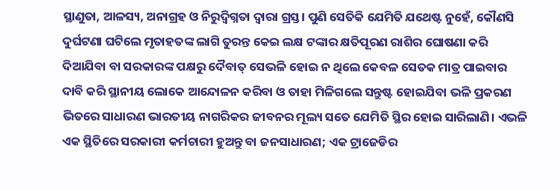ସ୍ଥାଣୁତା, ଆଳସ୍ୟ, ଅନାଗ୍ରହ ଓ ନିରୁଦ୍ବିଗ୍ନତା ଦ୍ବାରା ଗ୍ରସ୍ତ। ପୁଣି ସେତିକି ଯେମିତି ଯଥେଷ୍ଟ ନୁହେଁ, କୌଣସି ଦୁର୍ଘଟଣା ଘଟିଲେ ମୃତାହତଙ୍କ ଲାଗି ତୁରନ୍ତ କେଇ ଲକ୍ଷ ଟଙ୍କାର କ୍ଷତିପୂରଣ ରାଶିର ଘୋଷଣା କରି ଦିଆଯିବା ବା ସରକାରଙ୍କ ପକ୍ଷରୁ ଦୈବାତ୍ ସେଭଳି ହୋଇ ନ ଥିଲେ କେବଳ ସେତକ ମାତ୍ର ପାଇବାର ଦାବି କରି ସ୍ଥାନୀୟ ଲୋକେ ଆନ୍ଦୋଳନ କରିବା ଓ ତାହା ମିଳିଗଲେ ସନ୍ତୁଷ୍ଟ ହୋଇଯିବା ଭଳି ପ୍ରକରଣ ଭିତରେ ସାଧାରଣ ଭାରତୀୟ ନାଗରିକର ଜୀବନର ମୂଲ୍ୟ ସତେ ଯେମିତି ସ୍ଥିର ହୋଇ ସାରିଲାଣି। ଏଭଳି ଏକ ସ୍ଥିତିରେ ସରକାରୀ କର୍ମଚାରୀ ହୁଅନ୍ତୁ ବା ଜନସାଧାରଣ; ଏକ ଟ୍ରାଜେଡିର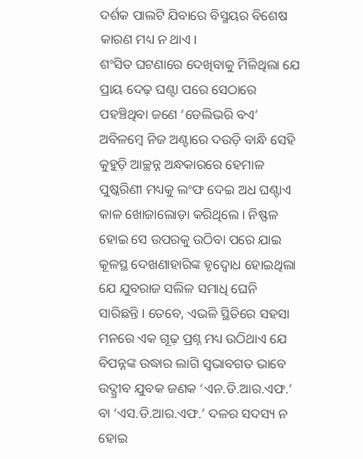ଦର୍ଶକ ପାଲଟି ଯିବାରେ ବିସ୍ମୟର ବିଶେଷ କାରଣ ମଧ୍ୟ ନ ଥାଏ।
ଶଂସିତ ଘଟଣାରେ ଦେଖିବାକୁ ମିଳିଥିଲା ଯେ ପ୍ରାୟ ଦେଢ଼ ଘଣ୍ଟା ପରେ ସେଠାରେ ପହଞ୍ଚିଥିବା ଜଣେ ‘ଡେଲିଭରି ବଏ’ ଅବିଳମ୍ବେ ନିଜ ଅଣ୍ଟାରେ ଦଉଡ଼ି ବାନ୍ଧି ସେହି କୁହୁଡ଼ି ଆଚ୍ଛନ୍ନ ଅନ୍ଧକାରରେ ହେମାଳ ପୁଷ୍କରିଣୀ ମଧ୍ୟକୁ ଲଂଫ ଦେଇ ଅଧ ଘଣ୍ଟାଏ କାଳ ଖୋଜାଲୋଡ଼ା କରିଥିଲେ। ନିଷ୍ଫଳ ହୋଇ ସେ ଉପରକୁ ଉଠିବା ପରେ ଯାଇ କୂଳସ୍ଥ ଦେଖଣାହାରିଙ୍କ ହୃଦ୍ବୋଧ ହୋଇଥିଲା ଯେ ଯୁବରାଜ ସଲିଳ ସମାଧି ଘେନି ସାରିଛନ୍ତି। ତେବେ, ଏଭଳି ସ୍ଥିତିରେ ସହସା ମନରେ ଏକ ଗୂଢ଼ ପ୍ରଶ୍ନ ମଧ୍ୟ ଉଠିଥାଏ ଯେ ବିପନ୍ନଙ୍କ ଉଦ୍ଧାର ଲାଗି ସ୍ବଭାବଗତ ଭାବେ ଉଦ୍ଗ୍ରୀବ ଯୁବକ ଜଣକ ‘ଏନ.ଡି.ଆର.ଏଫ.’ ବା ‘ଏସ.ଡି.ଆର.ଏଫ.’ ଦଳର ସଦସ୍ୟ ନ ହୋଇ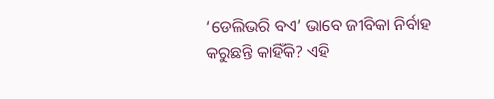‘ଡେଲିଭରି ବଏ’ ଭାବେ ଜୀବିକା ନିର୍ବାହ କରୁଛନ୍ତି କାହିଁକି? ଏହି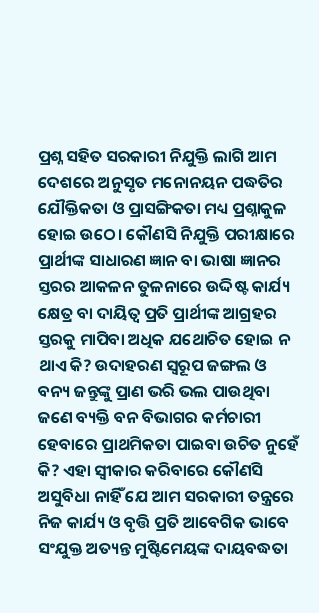ପ୍ରଶ୍ନ ସହିତ ସରକାରୀ ନିଯୁକ୍ତି ଲାଗି ଆମ ଦେଶରେ ଅନୁସୃତ ମନୋନୟନ ପଦ୍ଧତିର ଯୌକ୍ତିକତା ଓ ପ୍ରାସଙ୍ଗିକତା ମଧ୍ୟ ପ୍ରଶ୍ନାକୁଳ ହୋଇ ଉଠେ। କୌଣସି ନିଯୁକ୍ତି ପରୀକ୍ଷାରେ ପ୍ରାର୍ଥୀଙ୍କ ସାଧାରଣ ଜ୍ଞାନ ବା ଭାଷା ଜ୍ଞାନର ସ୍ତରର ଆକଳନ ତୁଳନାରେ ଉଦ୍ଦିଷ୍ଟ କାର୍ଯ୍ୟ କ୍ଷେତ୍ର ବା ଦାୟିତ୍ବ ପ୍ରତି ପ୍ରାର୍ଥୀଙ୍କ ଆଗ୍ରହର ସ୍ତରକୁ ମାପିବା ଅଧିକ ଯଥୋଚିତ ହୋଇ ନ ଥାଏ କି? ଉଦାହରଣ ସ୍ବରୂପ ଜଙ୍ଗଲ ଓ ବନ୍ୟ ଜନ୍ତୁଙ୍କୁ ପ୍ରାଣ ଭରି ଭଲ ପାଉଥିବା ଜଣେ ବ୍ୟକ୍ତି ବନ ବିଭାଗର କର୍ମଚାରୀ ହେବାରେ ପ୍ରାଥମିକତା ପାଇବା ଉଚିତ ନୁହେଁ କି? ଏହା ସ୍ବୀକାର କରିବାରେ କୌଣସି ଅସୁବିଧା ନାହିଁ ଯେ ଆମ ସରକାରୀ ତନ୍ତ୍ରରେ ନିଜ କାର୍ଯ୍ୟ ଓ ବୃତ୍ତି ପ୍ରତି ଆବେଗିକ ଭାବେ ସଂଯୁକ୍ତ ଅତ୍ୟନ୍ତ ମୁଷ୍ଟିମେୟଙ୍କ ଦାୟବଦ୍ଧତା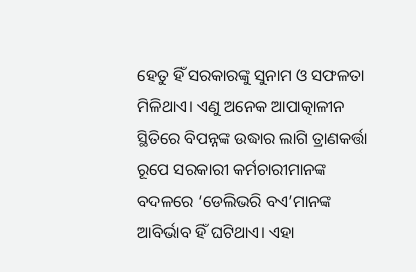ହେତୁ ହିଁ ସରକାରଙ୍କୁ ସୁନାମ ଓ ସଫଳତା ମିଳିଥାଏ। ଏଣୁ ଅନେକ ଆପାତ୍କାଳୀନ ସ୍ଥିତିରେ ବିପନ୍ନଙ୍କ ଉଦ୍ଧାର ଲାଗି ତ୍ରାଣକର୍ତ୍ତା ରୂପେ ସରକାରୀ କର୍ମଚାରୀମାନଙ୍କ ବଦଳରେ ‘ଡେଲିଭରି ବଏ’ମାନଙ୍କ ଆବିର୍ଭାବ ହିଁ ଘଟିଥାଏ। ଏହା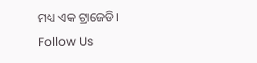ମଧ୍ୟ ଏକ ଟ୍ରାଜେଡି।
Follow Us